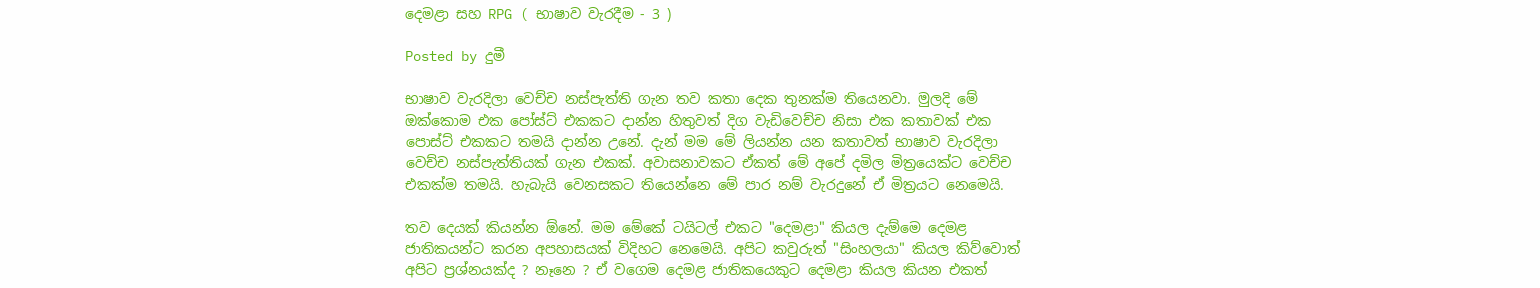දෙමළා සහ RPG ( භාෂාව වැරදීම - 3 )

Posted by දුමී

භාෂාව වැරදිලා වෙච්ච නස්පැත්ති ගැන තව කතා දෙක තුනක්ම තියෙනවා. මුලදි මේ ඔක්කොම එක පෝස්ට් එකකට දාන්න හිතුවත් දිග වැඩිවෙච්ච නිසා එක කතාවක් එක පොස්ට් එකකට තමයි දාන්න උනේ. දැන් මම මේ ලියන්න යන කතාවත් භාෂාව වැරදිලා වෙච්ච නස්පැත්තියක් ගැන එකක්. අවාසනාවකට ඒකත් මේ අපේ දමිල මිත්‍රයෙක්ට වෙච්ච එකක්ම තමයි. හැබැයි වෙනසකට තියෙන්නෙ මේ පාර නම් වැරදුනේ ඒ මිත්‍රයට නෙමෙයි.

තව දෙයක් කියන්න ඕනේ. මම මේකේ ටයිටල් එකට "දෙමළා" කියල දැම්මෙ දෙමළ ජාතිකයන්ට කරන අපහාසයක් විදිහට නෙමෙයි. අපිට කවුරුත් "සිංහලයා" කියල කිව්වොත් අපිට ප්‍රශ්නයක්ද ? නෑනෙ ? ඒ වගෙම දෙමළ ජාතිකයෙකුට දෙමළා කියල කියන එකත්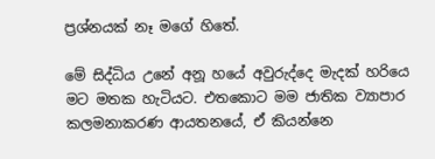ප්‍රශ්නයක් නෑ මගේ හිතේ.

මේ සිද්ධිය උනේ අනූ හයේ අවුරුද්දෙ මැදක් හරියෙ මට මතක හැටියට. එතකොට මම ජාතික ව්‍යාපාර කලමනාකරණ ආයතනයේ, ඒ කියන්නෙ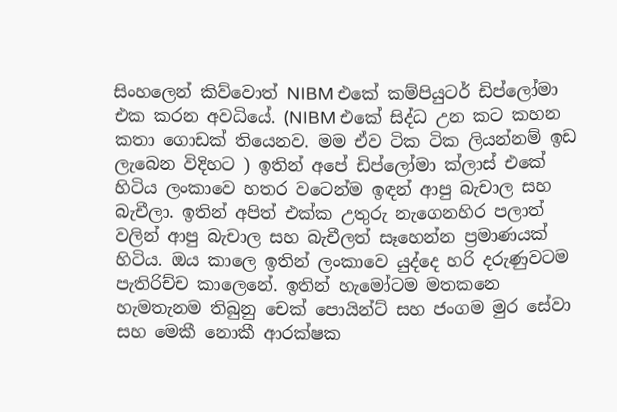සිංහලෙන් කිව්වොත් NIBM එකේ කම්පියුටර් ඩිප්ලෝමා එක කරන අවධියේ. (NIBM එකේ සිද්ධ උන කට කහන කතා ගොඩක් තියෙනව. මම ඒව ටික ටික ලියන්නම් ඉඩ ලැබෙන විදිහට ) ඉතින් අපේ ඩිප්ලෝමා ක්ලාස් එකේ හිටිය ලංකාවෙ හතර වටෙන්ම ඉඳන් ආපු බැචාල සහ බැචීලා. ඉතින් අපිත් එක්ක උතුරු නැගෙනහිර පලාත් වලින් ආපු බැචාල සහ බැචීලත් සෑහෙන්න ප්‍රමාණයක් හිටිය. ඔය කාලෙ ඉතින් ලංකාවෙ යුද්දෙ හරි දරුණුවටම පැතිරිච්ච කාලෙනේ. ඉතින් හැමෝටම මතකනෙ හැමතැනම තිබුනු චෙක් පොයින්ට් සහ ජංගම මුර සේවා සහ මෙකී නොකී ආරක්ෂක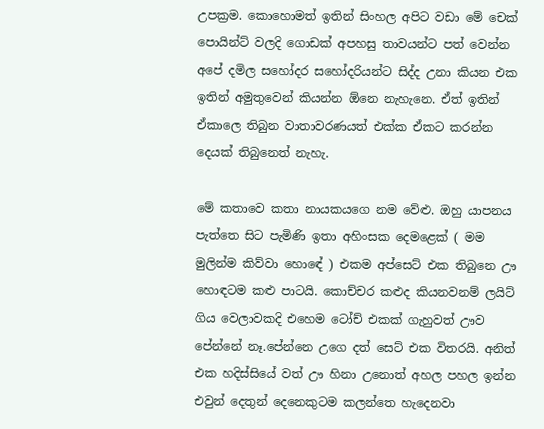උපක්‍රම. කොහොමත් ඉතින් සිංහල අපිට වඩා මේ චෙක් පොයින්ට් වලදි ගොඩක් අපහසු තාවයන්ට පත් වෙන්න අපේ දමිල සහෝදර සහෝදරියන්ට සිද්ද උනා කියන එක ඉතින් අමුතුවෙන් කියන්න ඕනෙ නැහැනෙ. ඒත් ඉතින් ඒකාලෙ තිබුන වාතාවරණයත් එක්ක ඒකට කරන්න දෙයක් තිබුනෙත් නැහැ.

මේ කතාවෙ කතා නායකයගෙ නම වේළු. ඔහු යාපනය පැත්තෙ සිට පැමිණි ඉතා අහිංසක දෙමළෙක් ( මම මුලින්ම කිව්වා හොඳේ ) එකම අප්සෙට් එක තිබුනෙ ඌ හොඳටම කළු පාටයි. කොච්චර කළුද කියනවනම් ලයිට් ගිය වෙලාවකදි එහෙම ටෝච් එකක් ගැහුවත් ඌව පේන්නේ නෑ.පේන්නෙ උගෙ දත් සෙට් එක විතරයි. අනිත් එක හදිස්සියේ වත් ඌ හිනා උනොත් අහල පහල ඉන්න එවුන් දෙතුන් දෙනෙකුටම කලන්තෙ හැදෙනවා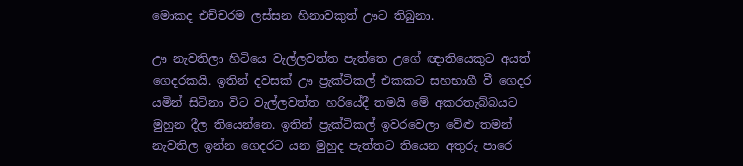මොකද එච්චරම ලස්සන හිනාවකුත් ඌට තිබුනා.

ඌ නැවතිලා හිටියෙ වැල්ලවත්ත පැත්තෙ උගේ ඥාතියෙකුට අයත් ගෙදරකයි. ඉතින් දවසක් ඌ ප්‍රැක්ටිකල් එකකට සහභාගී වී ගෙදර යමින් සිටිනා විට වැල්ලවත්ත හරියේදී තමයි මේ අකරතැබ්බයට මුහුන දීල තියෙන්නෙ. ඉතින් ප්‍රැක්ටිකල් ඉවරවෙලා වේළු තමන් නැවතිල ඉන්න ගෙදරට යන මුහුද පැත්තට තියෙන අතුරු පාරෙ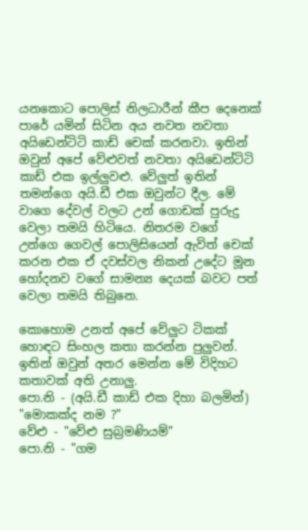යනකොට පොලිස් නිලධාරීන් කීප දෙනෙක් පාරේ යමින් සිටින අය නවත නවතා අයිඩෙන්ටිටි කාඩ් චෙක් කරනවා. ඉතින් ඔවුන් අපේ වේළුවත් නවතා අයිඩෙන්ටිටි කාඩ් එක ඉල්ලුවළු. වේලුත් ඉතින් තමන්ගෙ අයි.ඩී එක ඔවුන්ට දීල. මේ වාගෙ දේවල් වලට උන් ගොඩක් පුරුදු වෙලා තමයි හිටියෙ. නිතරම වගේ උන්ගෙ ගෙවල් පොලිසියෙන් ඇවිත් චෙක් කරන එක ඒ දවස්වල නිකන් උදේට මූන හෝදනව වගේ සාමන්‍ය දෙයක් බවට පත් වෙලා තමයි තිබුනෙ.

කොහොම උනත් අපේ වේලුට ටිකක් හොඳට සිංහල කතා කරන්න පුලුවන්. ඉතින් ඔවුන් අතර මෙන්න මේ විදිහට කතාවක් අති උනාලු.
පො.නි - (අයි.ඩී කාඩ් එක දිහා බලමින්) "මොකක්ද නම ?"
වේළු - "වේළු සුබ්‍රමණියම්"
පො.නි - "ගම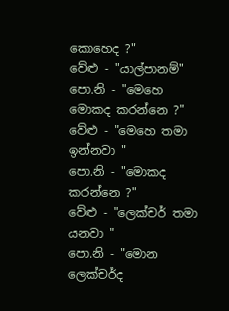කොහෙද ?"
වේළු - "යාල්පානම්"
පො.නි - "මෙහෙ මොකද කරන්නෙ ?"
වේළු - "මෙහෙ තමා ඉන්නවා "
පො.නි - "මොකද කරන්නෙ ?"
වේළු - "ලෙක්චර් තමා යනවා "
පො.නි - "මොන ලෙක්චර්ද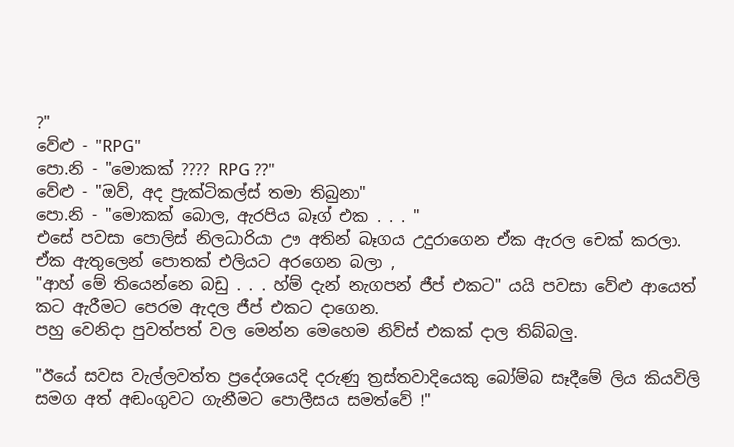?"
වේළු - "RPG"
පො.නි - "මොකක් ???? RPG ??"
වේළු - "ඔව්, අද ප්‍රැක්ටිකල්ස් තමා තිබුනා"
පො.නි - "මොකක් බොල, ඇරපිය බෑග් එක . . . "
එසේ පවසා පොලිස් නිලධාරියා ඌ අතින් බෑගය උදුරාගෙන ඒක ඇරල චෙක් කරලා. ඒක ඇතුලෙන් පොතක් එලියට අරගෙන බලා ,
"ආහ් මේ තියෙන්නෙ බඩු . . . හ්ම් දැන් නැගපන් ජීප් එකට" යයි පවසා වේළු ආයෙත් කට ඇරීමට පෙරම ඇදල ජීප් එකට දාගෙන.
පහු වෙනිදා පුවත්පත් වල මෙන්න මෙහෙම නිව්ස් එකක් දාල තිබ්බලු.

"ඊයේ සවස වැල්ලවත්ත ප්‍රදේශයෙදි දරුණු ත්‍රස්තවාදියෙකු බෝම්බ සෑදීමේ ලිය කියවිලි සමග අත් අඬංගුවට ගැනීමට පොලීසය සමත්වේ !"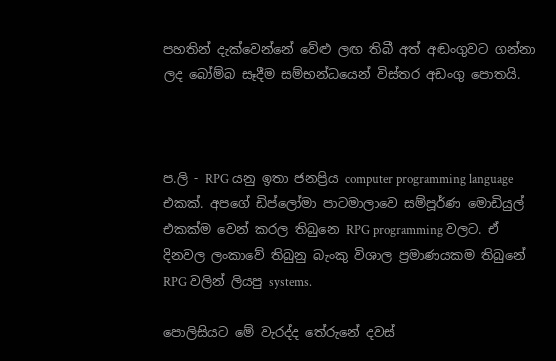පහතින් දැක්වෙන්නේ වේළු ලඟ තිබී අත් අඬංගුවට ගන්නා ලද බෝම්බ සෑදීම සම්භන්ධයෙන් විස්තර අඩංගු පොතයි.



ප.ලි - RPG යනු ඉතා ජනප්‍රිය computer programming language එකක්. අපගේ ඩිප්ලෝමා පාටමාලාවෙ සම්පූර්ණ මොඩියුල් එකක්ම වෙන් කරල තිබුනෙ RPG programming වලට. ඒ දිනවල ලංකාවේ තිබුනු බැංකු විශාල ප්‍රමාණයකම තිබුනේ RPG වලින් ලියපු systems.

පොලිසියට මේ වැරද්ද තේරුනේ දවස්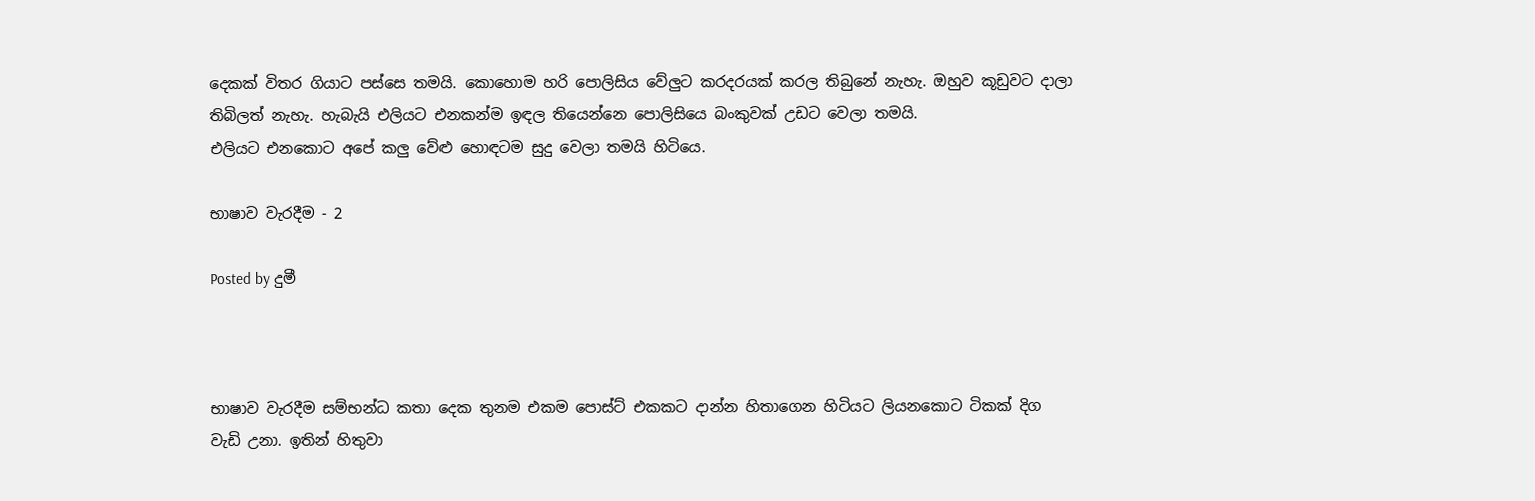දෙකක් විතර ගියාට පස්සෙ තමයි. කොහොම හරි පොලිසිය වේලුට කරදරයක් කරල තිබුනේ නැහැ. ඔහුව කූඩුවට දාලා තිබිලත් නැහැ. හැබැයි එලියට එනකන්ම ඉඳල තියෙන්නෙ පොලිසියෙ බංකුවක් උඩට වෙලා තමයි.
එලියට එනකොට අපේ කලු වේළු හොඳටම සුදු වෙලා තමයි හිටියෙ.

භාෂාව වැරදීම - 2

Posted by දුමී



භාෂාව වැරදීම සම්භන්ධ කතා දෙක තුනම එකම පොස්ට් එකකට දාන්න හිතාගෙන හිටියට ලියනකොට ටිකක් දිග වැඩි උනා. ඉතින් හිතුවා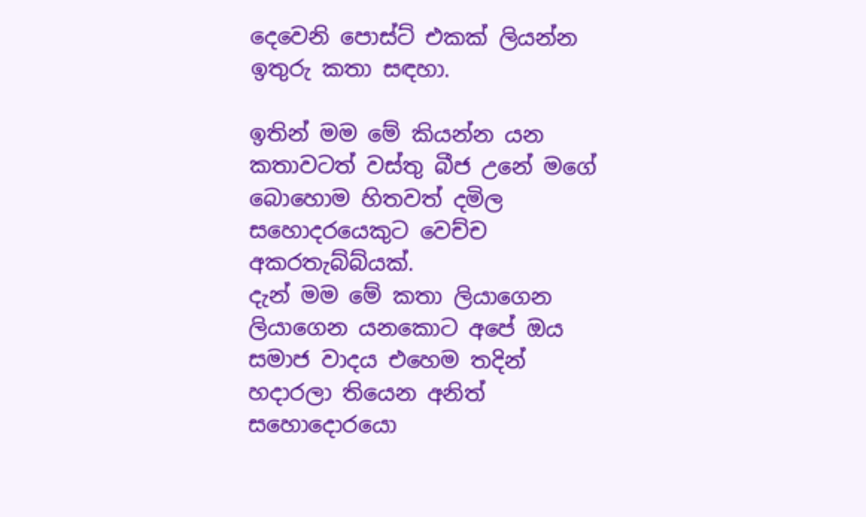දෙවෙනි පොස්ට් එකක් ලියන්න ඉතුරු කතා සඳහා.

ඉතින් මම මේ කියන්න යන කතාවටත් වස්තු බීජ උනේ මගේ බොහොම හිතවත් දමිල සහොදරයෙකුට වෙච්ච අකරතැබ්බ්යක්.
දැන් මම මේ කතා ලියාගෙන ලියාගෙන යනකොට අපේ ඔය සමාජ වාදය එහෙම තදින් හදාරලා තියෙන අනිත් සහොදොරයො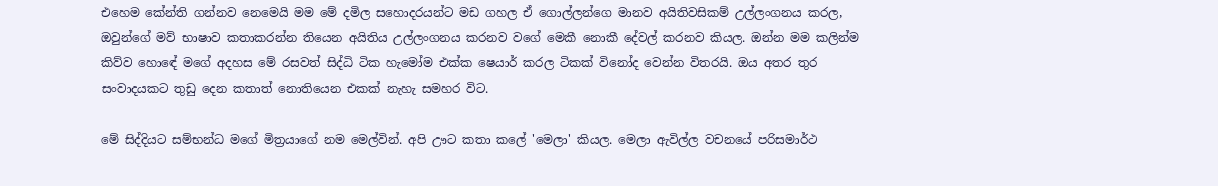එහෙම කේන්ති ගන්නව නෙමෙයි මම මේ දමිල සහොදරයන්ට මඩ ගහල ඒ ගොල්ලන්ගෙ මානව අයිතිවසිකම් උල්ලංගනය කරල, ඔවුන්ගේ මව් භාෂාව කතාකරන්න තියෙන අයිතිය උල්ලංගනය කරනව වගේ මෙකී නොකී දේවල් කරනව කියල. ඔන්න මම කලින්ම කිව්ව හොඳේ මගේ අදහස මේ රසවත් සිද්ධි ටික හැමෝම එක්ක ෂෙයාර් කරල ටිකක් විනෝද වෙන්න විතරයි. ඔය අතර තුර සංවාදයකට තුඩු දෙන කතාත් නොතියෙන එකක් නැහැ සමහර විට.

මේ සිද්දියට සම්භන්ධ මගේ මිත්‍රයාගේ නම මෙල්වින්. අපි ඌට කතා කලේ 'මෙලා' කියල. මෙලා ඇවිල්ල වචනයේ පරිසමාර්ථ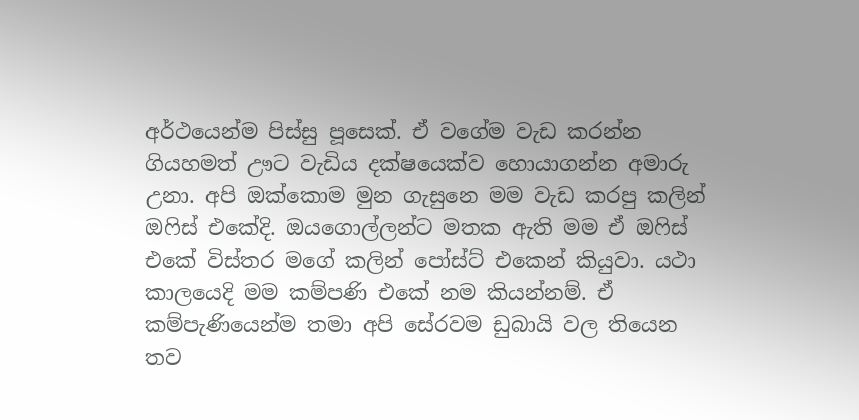අර්ථයෙන්ම පිස්සු පූසෙක්. ඒ වගේම වැඩ කරන්න ගියහමත් ඌට වැඩිය දක්ෂයෙක්ව හොයාගන්න අමාරු උනා. අපි ඔක්කොම මුන ගැසුනෙ මම වැඩ කරපු කලින් ඔෆිස් එකේදි. ඔයගොල්ලන්ට මතක ඇති මම ඒ ඔෆිස් එකේ විස්තර මගේ කලින් පෝස්ට් එකෙන් කියුවා. යථා කාලයෙදි මම කම්පණි එකේ නම කියන්නම්. ඒ කම්පැණියෙන්ම තමා අපි සේරවම ඩුබායි වල තියෙන තව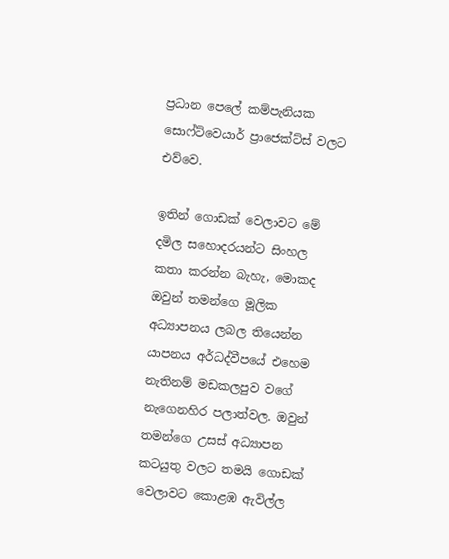ප්‍රධාන පෙලේ කම්පැනියක සොෆ්ට්වෙයාර් ප්‍රාජෙක්ට්ස් වලට එව්වෙ.

ඉතින් ගොඩක් වෙලාවට මේ දමිල සහොදරයන්ට සිංහල කතා කරන්න බැහැ, මොකද ඔවුන් තමන්ගෙ මූලික අධ්‍යාපනය ලබල තියෙන්න යාපනය අර්ධද්වීපයේ එහෙම නැතිනම් මඩකලපුව වගේ නැගෙනහිර පලාත්වල. ඔවුන් තමන්ගෙ උසස් අධ්‍යාපන කටයුතු වලට තමයි ගොඩක් වෙලාවට කොළඹ ඇවිල්ල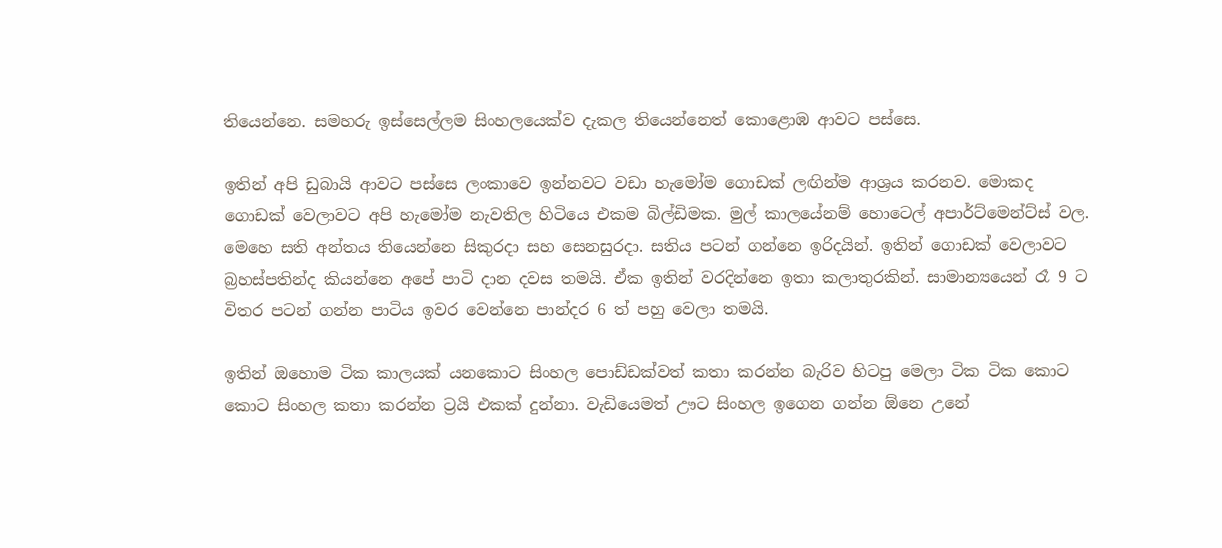තියෙන්නෙ. සමහරු ඉස්සෙල්ලම සිංහලයෙක්ව දැකල තියෙන්නෙත් කොළොඹ ආවට පස්සෙ.

ඉතින් අපි ඩුබායි ආවට පස්සෙ ලංකාවෙ ඉන්නවට වඩා හැමෝම ගොඩක් ලඟින්ම ආශ්‍රය කරනව. මොකද ගොඩක් වෙලාවට අපි හැමෝම නැවතිල හිටියෙ එකම බිල්ඩිමක. මුල් කාලයේනම් හොටෙල් අපාර්ට්මෙන්ට්ස් වල. මෙහෙ සති අන්තය තියෙන්නෙ සිකුරදා සහ සෙනසුරදා. සතිය පටන් ගන්නෙ ඉරිදයින්. ඉතින් ගොඩක් වෙලාවට බ්‍රහස්පතින්ද කියන්නෙ අපේ පාටි දාන දවස තමයි. ඒක ඉතින් වරදින්නෙ ඉතා කලාතුරකින්. සාමාන්‍යයෙන් රෑ 9 ට විතර පටන් ගන්න පාටිය ඉවර වෙන්නෙ පාන්දර 6 ත් පහු වෙලා තමයි.

ඉතින් ඔහොම ටික කාලයක් යනකොට සිංහල පොඩ්ඩක්වත් කතා කරන්න බැරිව හිටපු මෙලා ටික ටික කොට කොට සිංහල කතා කරන්න ට්‍රයි එකක් දුන්නා. වැඩියෙමත් ඌට සිංහල ඉගෙන ගන්න ඕනෙ උනේ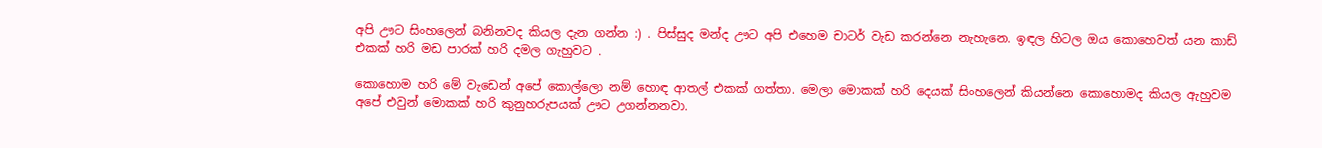අපි ඌට සිංහලෙන් බනිනවද කියල දැන ගන්න :) . පිස්සුද මන්ද ඌට අපි එහෙම චාටර් වැඩ කරන්නෙ නැහැනෙ. ඉඳල හිටල ඔය කොහෙවත් යන කාඩ් එකක් හරි මඩ පාරක් හරි දමල ගැහුවට .

කොහොම හරි මේ වැඩෙන් අපේ කොල්ලො නම් හොඳ ආතල් එකක් ගත්තා. මෙලා මොකක් හරි දෙයක් සිංහලෙන් කියන්නෙ කොහොමද කියල ඇහුවම අපේ එවුන් මොකක් හරි කුනුහරුපයක් ඌට උගන්නනවා.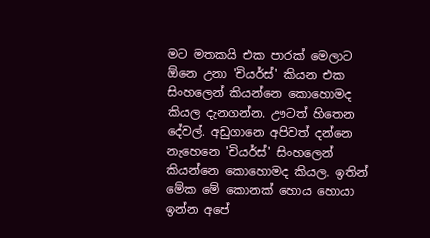මට මතකයි එක පාරක් මෙලාට ඕනෙ උනා 'චියර්ස්' කියන එක සිංහලෙන් කියන්නෙ කොහොමද කියල දැනගන්න. ඌටත් හිතෙන දේවල්. අඩුගානෙ අපිවත් දන්නෙ නැහෙනෙ 'චියර්ස්' සිංහලෙන් කියන්නෙ කොහොමද කියල. ඉතින් මේක මේ කොනක් හොය හොයා ඉන්න අපේ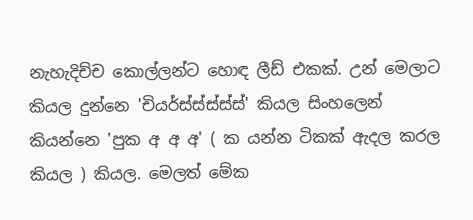නැහැදිච්ච කොල්ලන්ට හොඳ ලීඩ් එකක්. උන් මෙලාට කියල දුන්නෙ 'චියර්ස්ස්ස්ස්ස්' කියල සිංහලෙන් කියන්නෙ 'පුක අ අ අ' ( ක යන්න ටිකක් ඇදල කරල කියල ) කියල. මෙලත් මේක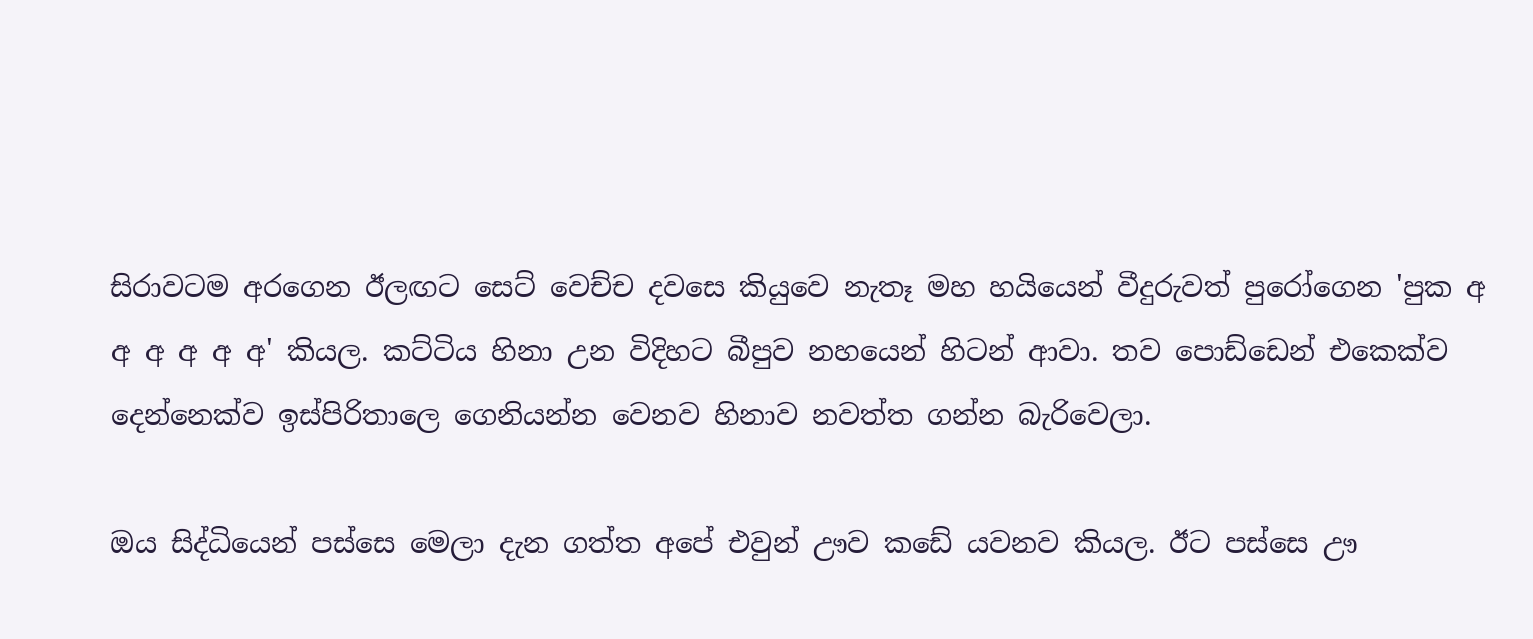සිරාවටම අරගෙන ඊලඟට සෙට් වෙච්ච දවසෙ කියුවෙ නැතෑ මහ හයියෙන් වීදුරුවත් පුරෝගෙන 'පුක අ අ අ අ අ අ' කියල. කට්ටිය හිනා උන විදිහට බීපුව නහයෙන් හිටන් ආවා. තව පොඩ්ඩෙන් එකෙක්ව දෙන්නෙක්ව ඉස්පිරිතාලෙ ගෙනියන්න වෙනව හිනාව නවත්ත ගන්න බැරිවෙලා.

ඔය සිද්ධියෙන් පස්සෙ මෙලා දැන ගත්ත අපේ එවුන් ඌව කඩේ යවනව කියල. ඊට පස්සෙ ඌ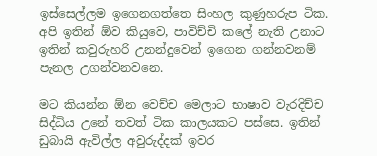ඉස්සෙල්ලම ඉගෙනගත්තෙ සිංහල කුණුහරුප ටික. අපි ඉතින් ඕව කියුවෙ, පාවිච්චි කලේ නැති උනාට ඉතින් කවුරුහරි උනන්දුවෙන් ඉගෙන ගන්නවනම් පැනල උගන්වනවනෙ.

මට කියන්න ඕන වෙච්ච මෙලාට භාෂාව වැරදිච්ච සිද්ධිය උනේ තවත් ටික කාලයකට පස්සෙ. ඉතින් ඩුබායි ඇවිල්ල අවුරුද්දක් ඉවර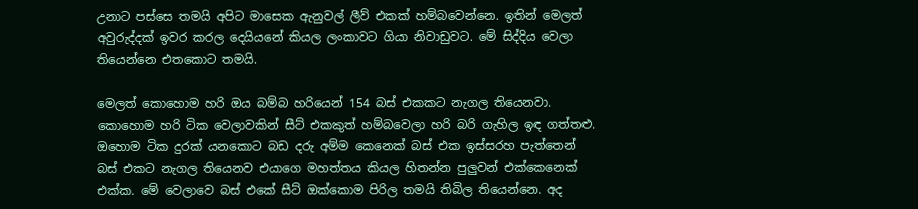උනාට පස්සෙ තමයි අපිට මාසෙක ඇනුවල් ලීව් එකක් හම්බවෙන්නෙ. ඉතින් මෙලත් අවුරුද්දක් ඉවර කරල දෙයියනේ කියල ලංකාවට ගියා නිවාඩුවට. මේ සිද්දිය වෙලා තියෙන්නෙ එතකොට තමයි.

මෙලත් කොහොම හරි ඔය බම්බ හරියෙන් 154 බස් එකකට නැගල තියෙනවා. කොහොම හරි ටික වෙලාවකින් සීට් එකකුත් හම්බවෙලා හරි බරි ගැහිල ඉඳ ගත්තළු. ඔහොම ටික දුරක් යනකොට බඩ දරු අම්ම කෙනෙක් බස් එක ඉස්සරහ පැත්තෙන් බස් එකට නැගල තියෙනව එයාගෙ මහත්තය කියල හිතන්න පුලුවන් එක්කෙනෙක් එක්ක. මේ වෙලාවෙ බස් එකේ සීට් ඔක්කොම පිරිල තමයි තිබිල තියෙන්නෙ. අද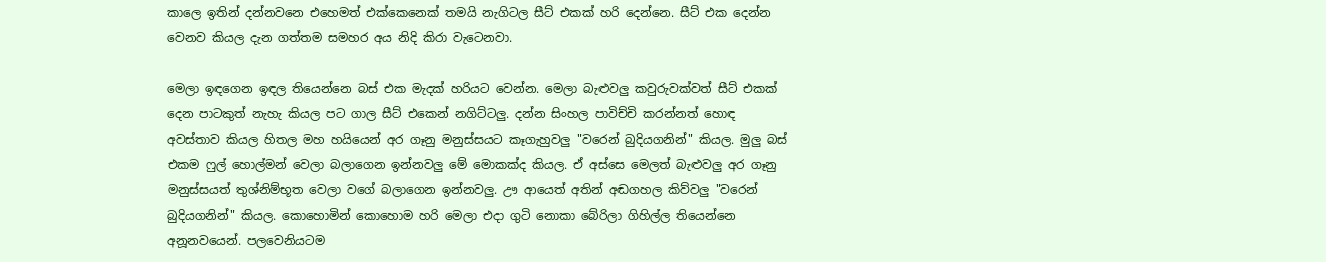කාලෙ ඉතින් දන්නවනෙ එහෙමත් එක්කෙනෙක් තමයි නැගිටල සීට් එකක් හරි දෙන්නෙ. සීට් එක දෙන්න වෙනව කියල දැන ගත්තම සමහර අය නිදි කිරා වැටෙනවා.

මෙලා ඉඳගෙන ඉඳල තියෙන්නෙ බස් එක මැදක් හරියට වෙන්න. මෙලා බැළුවලු කවුරුවක්වත් සීට් එකක් දෙන පාටකුත් නැහැ කියල පට ගාල සීට් එකෙන් නගිට්ටලු. දන්න සිංහල පාවිච්චි කරන්නත් හොඳ අවස්තාව කියල හිතල මහ හයියෙන් අර ගෑනු මනුස්සයට කෑගැහුවලු "වරෙන් බුදියගනින්" කියල. මුලු බස් එකම ෆුල් හොල්මන් වෙලා බලාගෙන ඉන්නවලු මේ මොකක්ද කියල. ඒ අස්සෙ මෙලත් බැළුවලු අර ගෑනු මනුස්සයත් තුශ්නිම්භූත වෙලා වගේ බලාගෙන ඉන්නවලු. ඌ ආයෙත් අතින් අඬගහල කිව්වලු "වරෙන් බුදියගනින්" කියල. කොහොමින් කොහොම හරි මෙලා එදා ගුටි නොකා බේරිලා ගිහිල්ල තියෙන්නෙ අනූනවයෙන්. පලවෙනියටම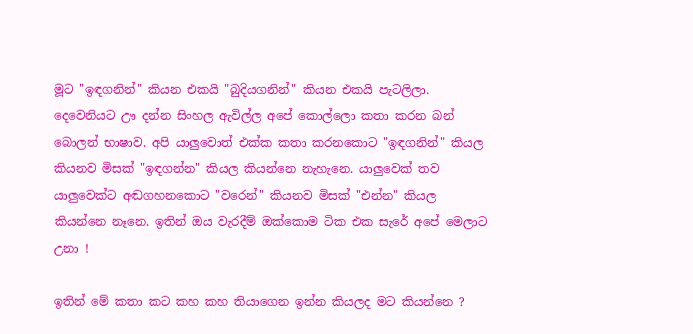මූට "ඉඳගනින්" කියන එකයි "බුදියගනින්" කියන එකයි පැටලිලා. දෙවෙනියට ඌ දන්න සිංහල ඇවිල්ල අපේ කොල්ලො කතා කරන බන් බොලන් භාෂාව. අපි යාලුවොත් එක්ක කතා කරනකොට "ඉඳගනින්" කියල කියනව මිසක් "ඉඳගන්න" කියල කියන්නෙ නැහැනෙ. යාලුවෙක් තව යාලුවෙක්ට අඬගහනකොට "වරෙන්" කියනව මිසක් "එන්න" කියල කියන්නෙ නෑනෙ. ඉතින් ඔය වැරදීම් ඔක්කොම ටික එක සැරේ අපේ මෙලාට උනා !

ඉතින් මේ කතා කට කහ කහ තියාගෙන ඉන්න කියලද මට කියන්නෙ ?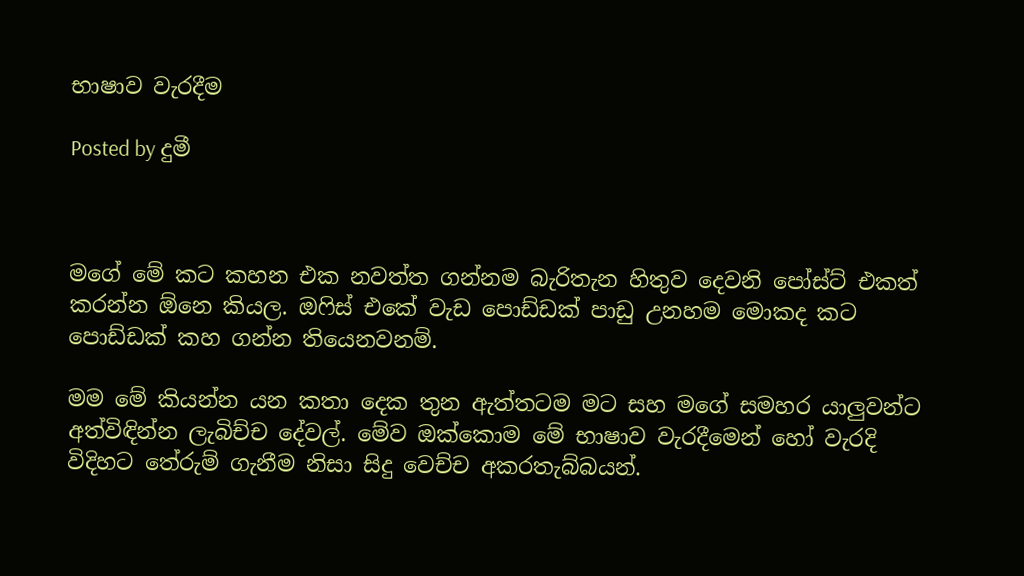භාෂාව වැරදීම

Posted by දුමී



මගේ මේ කට කහන එක නවත්ත ගන්නම බැරිතැන හිතුව දෙවනි පෝස්ට් එකත් කරන්න ඕනෙ කියල. ඔෆිස් එකේ වැඩ පොඩ්ඩක් පාඩු උනහම මොකද කට පොඩ්ඩක් කහ ගන්න තියෙනවනම්.

මම මේ කියන්න යන කතා දෙක තුන ඇත්තටම මට සහ මගේ සමහර යාලුවන්ට අත්විඳින්න ලැබිච්ච දේවල්. මේව ඔක්කොම මේ භාෂාව වැරදීමෙන් හෝ වැරදි විදිහට තේරුම් ගැනීම නිසා සිදු වෙච්ච අකරතැබ්බයන්.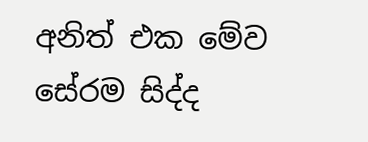අනිත් එක මේව සේරම සිද්ද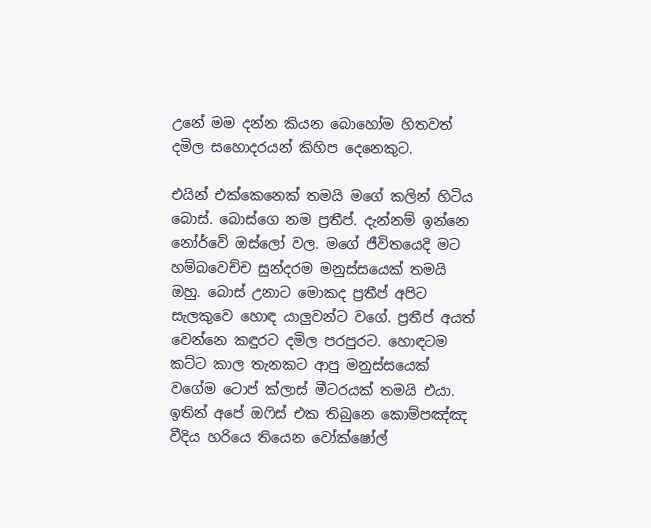උනේ මම දන්න කියන බොහෝම හිතවත් දමිල සහොදරයන් කිහිප දෙනෙකුට.

එයින් එක්කෙනෙක් තමයි මගේ කලින් හිටිය බොස්. බොස්ගෙ නම ප්‍රතීප්. දැන්නම් ඉන්නෙ නෝර්වේ ඔස්ලෝ වල. මගේ ජීවිතයෙදි මට හම්බවෙච්ච සුන්දරම මනුස්සයෙක් තමයි ඔහු. බොස් උනාට මොකද ප්‍රතීප් අපිට සැලකුවෙ හොඳ යාලුවන්ට වගේ. ප්‍රතීප් අයත් වෙන්නෙ කඳුරට දමිල පරපුරට. හොඳටම කට්ට කාල තැනකට ආපු මනුස්සයෙක් වගේම ටොප් ක්ලාස් මීටරයක් තමයි එයා. ඉතින් අපේ ඔෆිස් එක තිබුනෙ කොම්පඤ්ඤ වීදිය හරියෙ තියෙන වෝක්ෂෝල්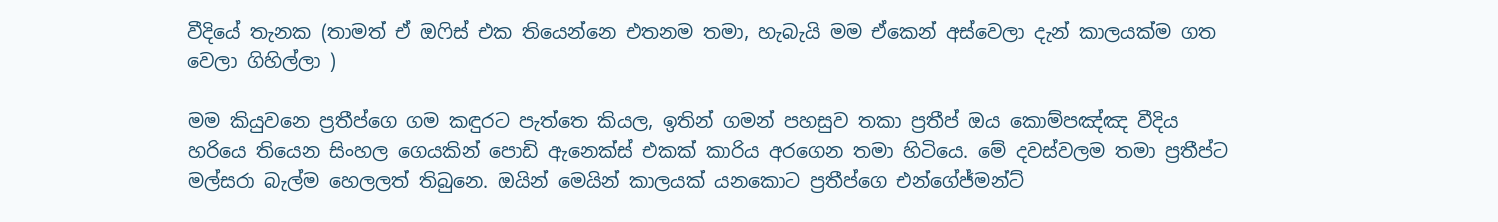වීදියේ තැනක (තාමත් ඒ ඔෆිස් එක තියෙන්නෙ එතනම තමා, හැබැයි මම ඒකෙන් අස්වෙලා දැන් කාලයක්ම ගත වෙලා ගිහිල්ලා )

මම කියුවනෙ ප්‍රතීප්ගෙ ගම කඳුරට පැත්තෙ කියල, ඉතින් ගමන් පහසුව තකා ප්‍රතීප් ඔය කොම්පඤ්ඤ වීදිය හරියෙ තියෙන සිංහල ගෙයකින් පොඩි ඇනෙක්ස් එකක් කාරිය අරගෙන තමා හිටියෙ. මේ දවස්වලම තමා ප්‍රතීප්ට මල්සරා බැල්ම හෙලලත් තිබුනෙ. ඔයින් මෙයින් කාලයක් යනකොට ප්‍රතීප්ගෙ එන්ගේජ්මන්ට්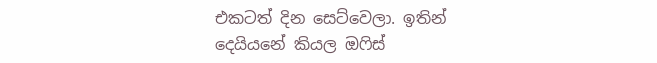එකටත් දින සෙට්වෙලා. ඉතින් දෙයියනේ කියල ඔෆිස්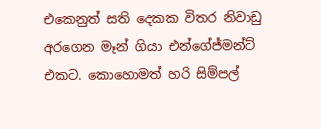එකෙනුත් සති දෙකක විතර නිවාඩු අරගෙන මෑන් ගියා එන්ගේජ්මන්ට් එකට. කොහොමත් හරි සිම්පල්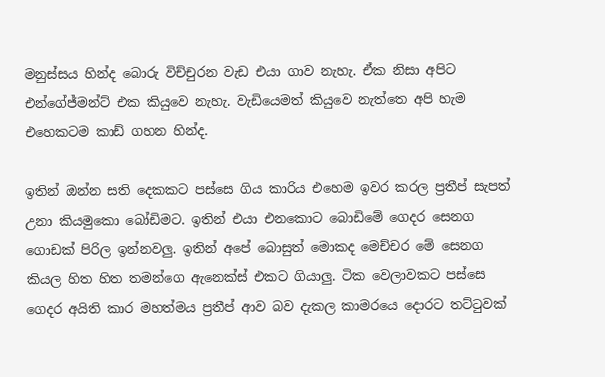මනුස්සය හින්ද බොරු විච්චුරන වැඩ එයා ගාව නැහැ. ඒක නිසා අපිට එන්ගේජ්මන්ට් එක කියුවෙ නැහැ. වැඩියෙමත් කියුවෙ නැත්තෙ අපි හැම එහෙකටම කාඩ් ගහන හින්ද.

ඉතින් ඔන්න සති දෙකකට පස්සෙ ගිය කාරිය එහෙම ඉවර කරල ප්‍රතීප් සැපත් උනා කියමුකො බෝඩිමට. ඉතින් එයා එනකොට බොඩිමේ ගෙදර සෙනග ගොඩක් පිරිල ඉන්නවලු. ඉතින් අපේ බොසුත් මොකද මෙච්චර මේ සෙනග කියල හිත හිත තමන්ගෙ ඇනෙක්ස් එකට ගියාලු. ටික වෙලාවකට පස්සෙ ගෙදර අයිති කාර මහත්මය ප්‍රතීප් ආව බව දැකල කාමරයෙ දොරට තට්ටුවක්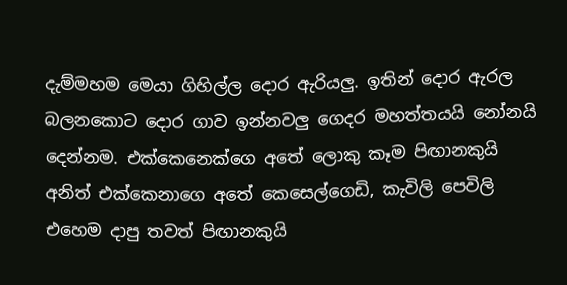දැම්මහම මෙයා ගිහිල්ල දොර ඇරියලු. ඉතින් දොර ඇරල බලනකොට දොර ගාව ඉන්නවලු ගෙදර මහත්තයයි නෝනයි දෙන්නම. එක්කෙනෙක්ගෙ අතේ ලොකු කෑම පිඟානකුයි අනිත් එක්කෙනාගෙ අතේ කෙසෙල්ගෙඩි, කැවිලි පෙවිලි එහෙම දාපු තවත් පිඟානකුයි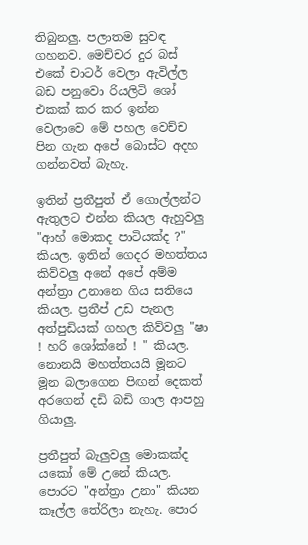තිබුනලු. පලාතම සුවඳ ගහනව. මෙච්චර දුර බස් එකේ චාටර් වෙලා ඇවිල්ල බඩ පනුවො රියලිටි ශෝ එකක් කර කර ඉන්න වෙලාවෙ මේ පහල වෙච්ච පින ගැන අපේ බොස්ට අදහ ගන්නවත් බැහැ.

ඉතින් ප්‍රතීපුත් ඒ ගොල්ලන්ට ඇතුලට එන්න කියල ඇහුවලු "ආහ් මොකද පාටියක්ද ?" කියල. ඉතින් ගෙදර මහත්තය කිව්වලු අනේ අපේ අම්ම අන්ත්‍රා උනානෙ ගිය සතියෙ කියල. ප්‍රතීප් උඩ පැනල අත්පුඩියක් ගහල කිව්වලු "ෂා ! හරි ශෝක්නේ ! " කියල. නොනයි මහත්තයයි මූනට මූන බලාගෙන පිඟන් දෙකත් අරගෙන් දඩි බඩි ගාල ආපහු ගියාලු.

ප්‍රතීපුත් බැලුවලු මොකක්ද යකෝ මේ උනේ කියල. පොරට "අන්ත්‍රා උනා" කියන කෑල්ල තේරිලා නැහැ. පොර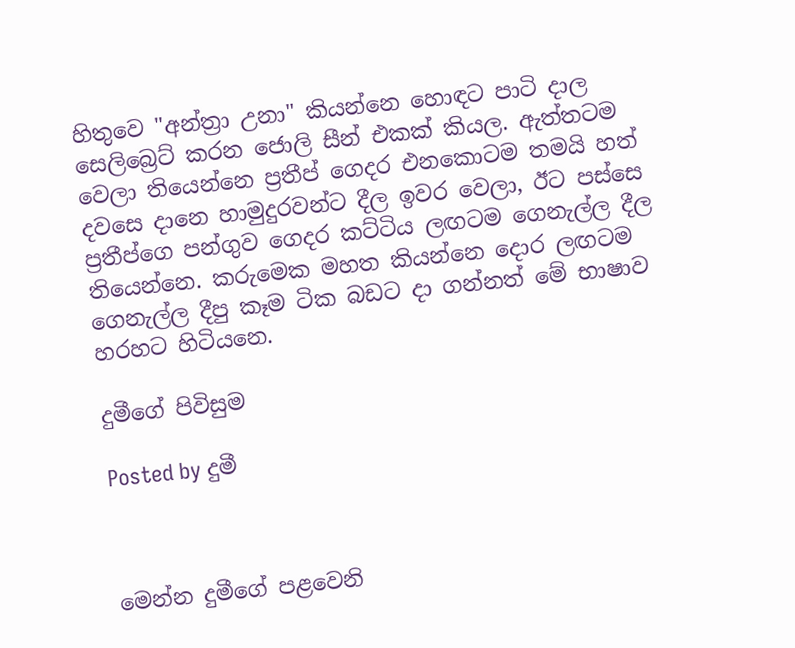හිතුවෙ "අන්ත්‍රා උනා" කියන්නෙ හොඳට පාටි දාල සෙලිබ්‍රෙට් කරන ජොලි සීන් එකක් කියල. ඇත්තටම වෙලා තියෙන්නෙ ප්‍රතීප් ගෙදර එනකොටම තමයි හත් දවසෙ දානෙ හාමුදුරවන්ට දීල ඉවර වෙලා, ඊට පස්සෙ ප්‍රතීප්ගෙ පන්ගුව ගෙදර කට්ටිය ලඟටම ගෙනැල්ල දීල තියෙන්නෙ. කරුමෙක මහත කියන්නෙ දොර ලඟටම ගෙනැල්ල දීපු කෑම ටික බඩට දා ගන්නත් මේ භාෂාව හරහට හිටියනෙ.

දුමීගේ පිවිසුම

Posted by දුමී



මෙන්න දුමීගේ පළවෙනි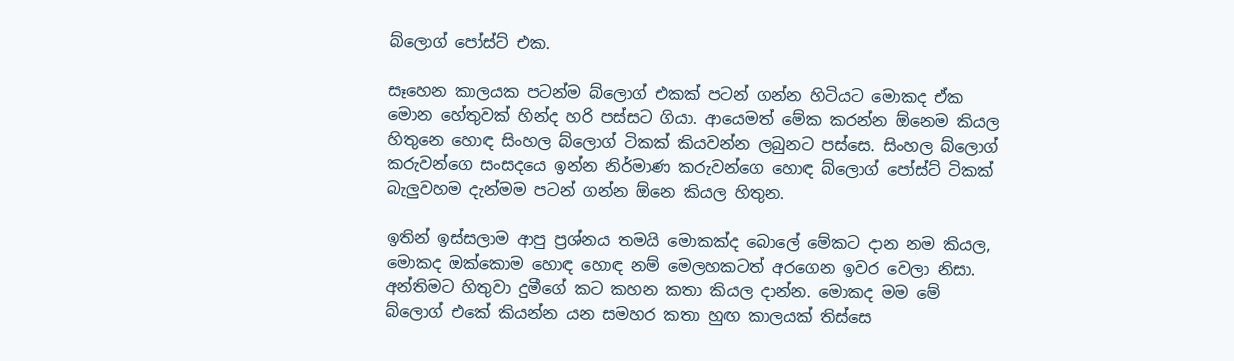බ්ලොග් පෝස්ට් එක.

සෑහෙන කාලයක පටන්ම බ්ලොග් එකක් පටන් ගන්න හිටියට මොකද ඒක මොන හේතුවක් හින්ද හරි පස්සට ගියා. ආයෙමත් මේක කරන්න ඕනෙම කියල හිතුනෙ හොඳ සිංහල බ්ලොග් ටිකක් කියවන්න ලබුනට පස්සෙ. සිංහල බ්ලොග් කරුවන්ගෙ සංසදයෙ ඉන්න නිර්මාණ කරුවන්ගෙ හොඳ බ්ලොග් පෝස්ට් ටිකක් බැලුවහම දැන්මම පටන් ගන්න ඕනෙ කියල හිතුන.

ඉතින් ඉස්සලාම ආපු ප්‍රශ්නය තමයි මොකක්ද බොලේ මේකට දාන නම කියල, මොකද ඔක්කොම හොඳ හොඳ නම් මෙලහකටත් අරගෙන ඉවර වෙලා නිසා. අන්තිමට හිතුවා දුමීගේ කට කහන කතා කියල දාන්න. මොකද මම මේ බ්ලොග් එකේ කියන්න යන සමහර කතා හුඟ කාලයක් තිස්සෙ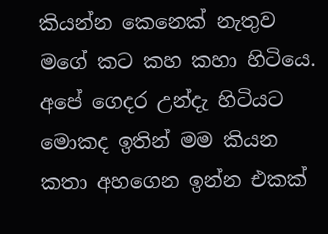කියන්න කෙනෙක් නැතුව මගේ කට කහ කහා හිටියෙ. අපේ ගෙදර උන්දැ හිටියට මොකද ඉතින් මම කියන කතා අහගෙන ඉන්න එකක්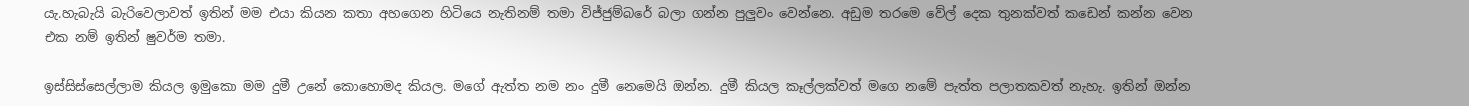යැ.හැබැයි බැරිවෙලාවත් ඉතින් මම එයා කියන කතා අහගෙන හිටියෙ නැතිනම් තමා විජ්ජුම්බරේ බලා ගන්න පුලුවං වෙන්නෙ. අඩුම තරමෙ වේල් දෙක තුනක්වත් කඩෙන් කන්න වෙන එක නම් ඉතින් ෂුවර්ම තමා.

ඉස්සිස්සෙල්ලාම කියල ඉමුකො මම දුමී උනේ කොහොමද කියල. මගේ ඇත්ත නම නං දුමී නෙමෙයි ඔන්න. දුමී කියල කෑල්ලක්වත් මගෙ නමේ පැත්ත පලාතකවත් නැහැ. ඉතින් ඔන්න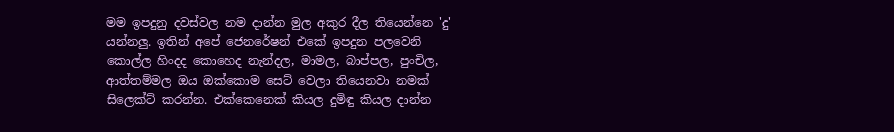මම ඉපදුනු දවස්වල නම දාන්න මුල අකුර දීල තියෙන්නෙ 'දු' යන්නලු. ඉතින් අපේ ජෙනරේෂන් එකේ ඉපදුන පලවෙනි කොල්ල හිංදද කොහෙද නැන්දල, මාමල, බාප්පල, පුංචිල, ආත්තම්මල ඔය ඔක්කොම සෙට් වෙලා තියෙනවා නමක් සිලෙක්ට් කරන්න. එක්කෙනෙක් කියල දුමිඳු කියල දාන්න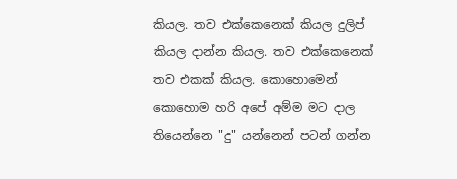කියල. තව එක්කෙනෙක් කියල දුලිප් කියල දාන්න කියල. තව එක්කෙනෙක් තව එකක් කියල. කොහොමෙන් කොහොම හරි අපේ අම්ම මට දාල තියෙන්නෙ "දු" යන්නෙන් පටන් ගන්න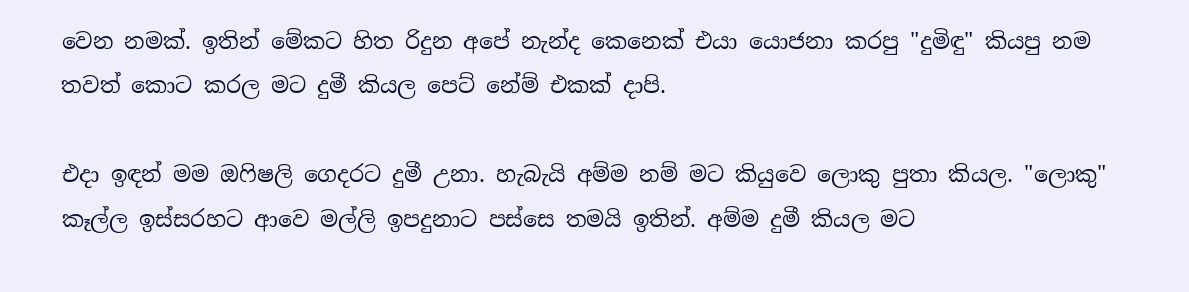වෙන නමක්. ඉතින් මේකට හිත රිදුන අපේ නැන්ද කෙනෙක් එයා යොජනා කරපු "දුමිඳු" කියපු නම තවත් කොට කරල මට දුමී කියල පෙට් නේම් එකක් දාපි.

එදා ඉඳන් මම ඔෆිෂලි ගෙදරට දුමී උනා. හැබැයි අම්ම නම් මට කියුවෙ ලොකු පුතා කියල. "ලොකු" කෑල්ල ඉස්සරහට ආවෙ මල්ලි ඉපදුනාට පස්සෙ තමයි ඉතින්. අම්ම දුමී කියල මට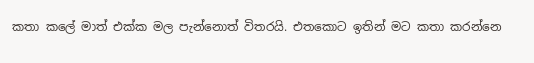කතා කලේ මාත් එක්ක මල පැන්නොත් විතරයි. එතකොට ඉතින් මට කතා කරන්නෙ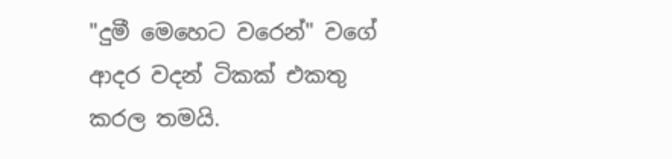"දුමී මෙහෙට වරෙන්" වගේ ආදර වදන් ටිකක් එකතු කරල තමයි.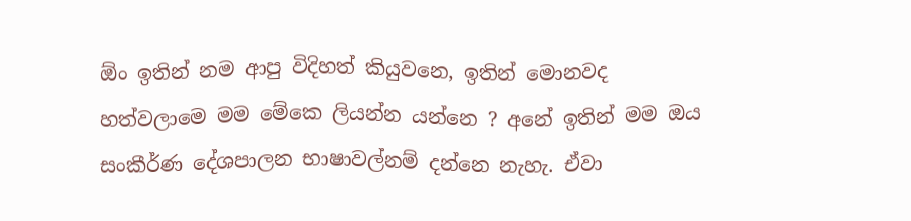ඕං ඉතින් නම ආපු විදිහත් කියුවනෙ, ඉතින් මොනවද හත්වලාමෙ මම මේකෙ ලියන්න යන්නෙ ? අනේ ඉතින් මම ඔය සංකීර්ණ දේශපාලන භාෂාවල්නම් දන්නෙ නැහැ. ඒවා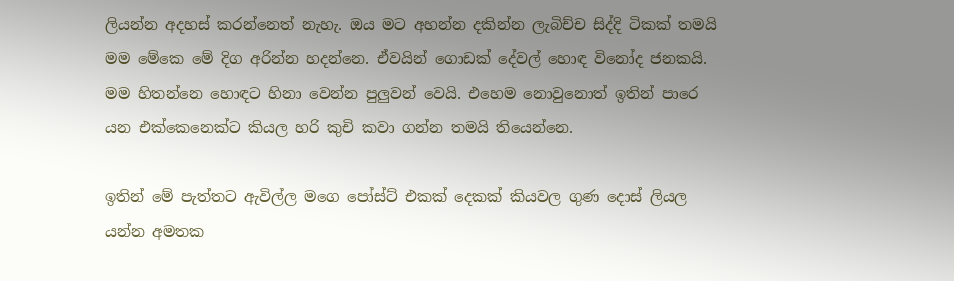ලියන්න අදහස් කරන්නෙත් නැහැ. ඔය මට අහන්න දකින්න ලැබිච්ච සිද්දි ටිකක් තමයි මම මේකෙ මේ දිග අරින්න හදන්නෙ. ඒවයින් ගොඩක් දේවල් හොඳ විනෝද ජනකයි. මම හිතන්නෙ හොඳට හිනා වෙන්න පුලුවන් වෙයි. එහෙම නොවුනොත් ඉතින් පාරෙ යන එක්කෙනෙක්ට කියල හරි කුචි කවා ගන්න තමයි තියෙන්නෙ.

ඉතින් මේ පැත්තට ඇවිල්ල මගෙ පෝස්ට් එකක් දෙකක් කියවල ගුණ දොස් ලියල යන්න අමතක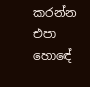කරන්න එපා හොඳේ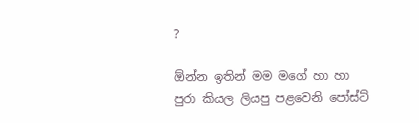?

ඕන්න ඉතින් මම මගේ හා හා පුරා කියල ලියපු පළවෙනි පෝස්ට්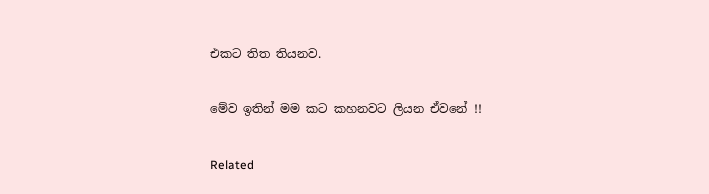එකට තිත තියනව.

මේව ඉතින් මම කට කහනවට ලියන ඒවනේ !!

Related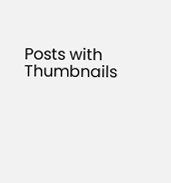Posts with Thumbnails